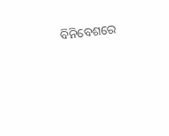ବିନିବେଶରେ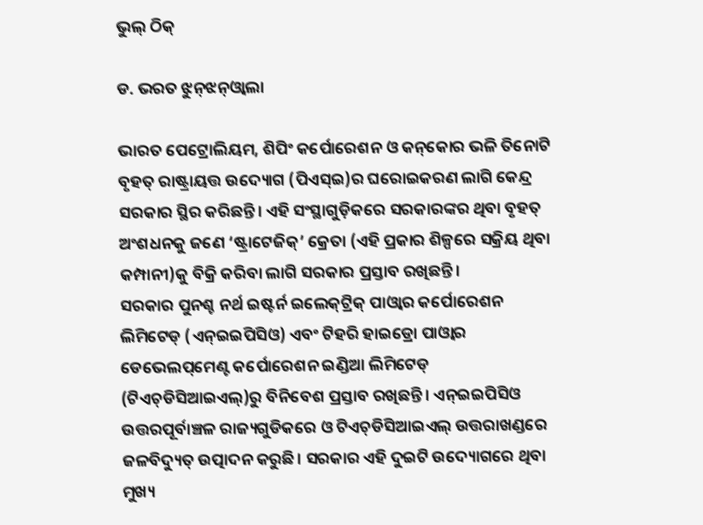ଭୁଲ୍‌ ଠିକ୍‌

ଡ. ଭରତ ଝୁନ୍‌ଝନ୍‌ଓ୍ବାଲା

ଭାରତ ପେଟ୍ରୋଲିୟମ, ଶିପିଂ କର୍ପୋରେଶନ ଓ କନ୍‌କୋର ଭଳି ତିନୋଟି ବୃହତ୍‌ ରାଷ୍ଟ୍ରାୟତ୍ତ ଉଦ୍ୟୋଗ (ପିଏସ୍‌ଇ)ର ଘରୋଇକରଣ ଲାଗି କେନ୍ଦ୍ର ସରକାର ସ୍ଥିର କରିଛନ୍ତି। ଏହି ସଂସ୍ଥାଗୁଡ଼ିକରେ ସରକାରଙ୍କର ଥିବା ବୃହତ୍‌ ଅଂଶଧନକୁ ଜଣେ ‘ଷ୍ଟ୍ରାଟେଜିକ୍‌’ କ୍ରେତା (ଏହି ପ୍ରକାର ଶିଳ୍ପରେ ସକ୍ରିୟ ଥିବା କମ୍ପାନୀ)କୁ ବିକ୍ରି କରିବା ଲାଗି ସରକାର ପ୍ରସ୍ତାବ ରଖିଛନ୍ତି।
ସରକାର ପୁନଶ୍ଚ ନର୍ଥ ଇଷ୍ଟର୍ନ ଇଲେକ୍‌ଟ୍ରିକ୍‌ ପାଓ୍ବାର କର୍ପୋରେଶନ ଲିମିଟେଡ୍‌ (ଏନ୍‌ଇଇପିସିଓ) ଏବଂ ଟିହରି ହାଇଡ୍ରୋ ପାଓ୍ବାର ଡେଭେଲପ୍‌ମେଣ୍ଟ କର୍ପୋରେଶନ ଇଣ୍ଡିଆ ଲିମିଟେଡ୍‌ (ଟିଏଚ୍‌ଡିସିଆଇଏଲ୍‌)ରୁ ବିନିବେଶ ପ୍ରସ୍ତାବ ରଖିଛନ୍ତି। ଏନ୍‌ଇଇପିସିଓ ଉତ୍ତରପୂର୍ବାଞ୍ଚଳ ରାଜ୍ୟଗୁଡିକରେ ଓ ଟିଏଚ୍‌ଡିସିଆଇଏଲ୍‌ ଉତ୍ତରାଖଣ୍ଡରେ ଜଳବିଦ୍ୟୁତ୍‌ ଉତ୍ପାଦନ କରୁଛି। ସରକାର ଏହି ଦୁଇଟି ଉଦ୍ୟୋଗରେ ଥିବା ମୁଖ୍ୟ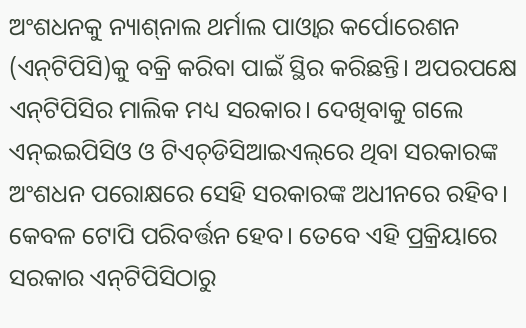ଅଂଶଧନକୁ ନ୍ୟାଶ୍‌ନାଲ ଥର୍ମାଲ ପାଓ୍ବାର କର୍ପୋରେଶନ (ଏନ୍‌ଟିପିସି)କୁ ବକ୍ରି କରିବା ପାଇଁ ସ୍ଥିର କରିଛନ୍ତି। ଅପରପକ୍ଷେ ଏନ୍‌ଟିପିସିର ମାଲିକ ମଧ୍ୟ ସରକାର। ଦେଖିବାକୁ ଗଲେ ଏନ୍‌ଇଇପିସିଓ ଓ ଟିଏଚ୍‌ଡିସିଆଇଏଲ୍‌ରେ ଥିବା ସରକାରଙ୍କ ଅଂଶଧନ ପରୋକ୍ଷରେ ସେହି ସରକାରଙ୍କ ଅଧୀନରେ ରହିବ। କେବଳ ଟୋପି ପରିବର୍ତ୍ତନ ହେବ। ତେବେ ଏହି ପ୍ରକ୍ରିୟାରେ ସରକାର ଏନ୍‌ଟିପିସିଠାରୁ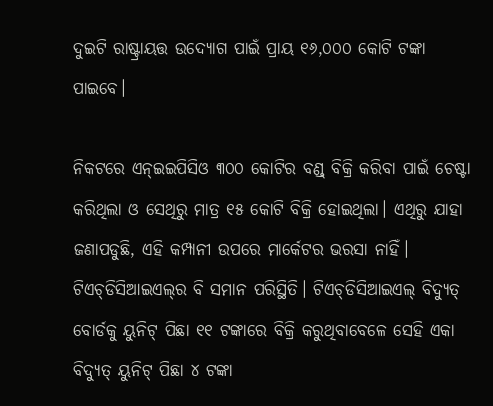ଦୁଇଟି ରାଷ୍ଟ୍ରାୟତ୍ତ ଉଦ୍ୟୋଗ ପାଇଁ ପ୍ରାୟ ୧୬,୦୦୦ କୋଟି ଟଙ୍କା ପାଇବେ।

ନିକଟରେ ଏନ୍‌ଇଇପିସିଓ ୩୦୦ କୋଟିର ବଣ୍ଡ୍‌ ବିକ୍ରି କରିବା ପାଇଁ ଚେଷ୍ଟା କରିଥିଲା ଓ ସେଥିରୁ ମାତ୍ର ୧୫ କୋଟି ବିକ୍ରି ହୋଇଥିଲା। ଏଥିରୁ ଯାହା ଜଣାପଡୁଛି, ଏହି କମ୍ପାନୀ ଉପରେ ମାର୍କେଟର ଭରସା ନାହିଁ। ଟିଏଚ୍‌ଡିସିଆଇଏଲ୍‌ର ବି ସମାନ ପରିସ୍ଥିତି। ଟିଏଚ୍‌ଡିସିଆଇଏଲ୍‌ ବିଦ୍ୟୁତ୍‌ ବୋର୍ଡକୁ ୟୁନିଟ୍‌ ପିଛା ୧୧ ଟଙ୍କାରେ ବିକ୍ରି କରୁଥିବାବେଳେ ସେହି ଏକା ବିଦ୍ୟୁତ୍‌ ୟୁନିଟ୍‌ ପିଛା ୪ ଟଙ୍କା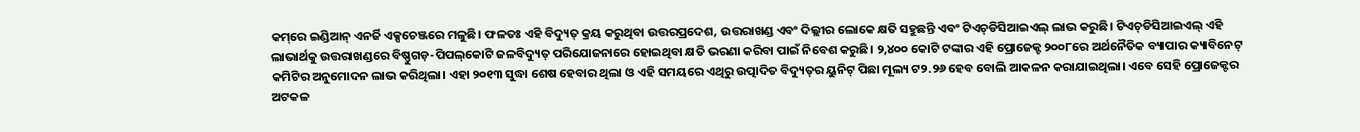କମ୍‌ରେ ଇଣ୍ଡିଆନ୍‌ ଏନର୍ଜି ଏକ୍ସଚେଞ୍ଜରେ ମଳୁଛି। ଫଳତଃ ଏହି ବିଦ୍ୟୁତ୍‌ କ୍ରୟ କରୁଥିବା ଉତ୍ତରପ୍ରଦେଶ, ଉତ୍ତରାଖଣ୍ଡ ଏବଂ ଦିଲ୍ଲୀର ଲୋକେ କ୍ଷତି ସହୁଛନ୍ତି ଏବଂ ଟିଏଚ୍‌ଡିସିଆଇଏଲ୍‌ ଲାଭ କରୁଛି। ଟିଏଚ୍‌ଡିସିଆଇଏଲ୍‌ ଏହି ଲାଭାର୍ଥକୁ ଉତ୍ତରାଖଣ୍ଡରେ ବିଷ୍ଣୁଗଡ଼-ପିପଲ୍‌କୋଟି ଜଳବିଦ୍ୟୁତ୍‌ ପରିଯୋଜନାରେ ହୋଇଥିବା କ୍ଷତି ଭରଣା କରିବା ପାଇଁ ନିବେଶ କରୁଛି। ୨,୪୦୦ କୋଟି ଟଙ୍କାର ଏହି ପ୍ରୋଜେକ୍ଟ ୨୦୦୮ରେ ଅର୍ଥନୈତିକ ବ୍ୟାପାର କ୍ୟାବିନେଟ୍‌ କମିଟିର ଅନୁମୋଦନ ଲାଭ କରିଥିଲା। ଏହା ୨୦୧୩ ସୁଦ୍ଧା ଶେଷ ହେବାର ଥିଲା ଓ ଏହି ସମୟରେ ଏଥିରୁ ଉତ୍ପାଦିତ ବିଦ୍ୟୁତ୍‌ର ୟୁନିଟ୍‌ ପିଛା ମୂଲ୍ୟ ଟ୨.୨୬ ହେବ ବୋଲି ଆକଳନ କରାଯାଇଥିଲା। ଏବେ ସେହି ପ୍ରୋଜେକ୍ଟର ଅଟକଳ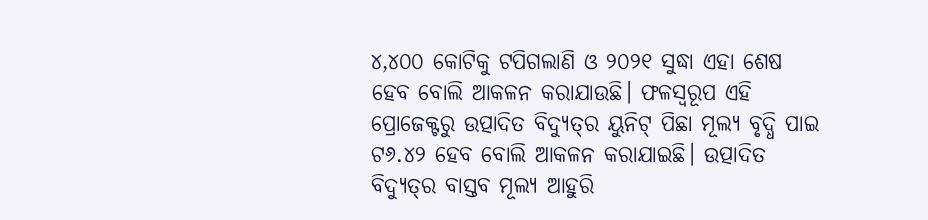୪,୪୦୦ କୋଟିକୁ ଟପିଗଲାଣି ଓ ୨୦୨୧ ସୁଦ୍ଧା ଏହା ଶେଷ ହେବ ବୋଲି ଆକଳନ କରାଯାଉଛି। ଫଳସ୍ବରୂପ ଏହି ପ୍ରୋଜେକ୍ଟରୁ ଉତ୍ପାଦିତ ବିଦ୍ୟୁତ୍‌ର ୟୁନିଟ୍‌ ପିଛା ମୂଲ୍ୟ ବୃଦ୍ଧି ପାଇ ଟ୬.୪୨ ହେବ ବୋଲି ଆକଳନ କରାଯାଇଛି। ଉତ୍ପାଦିତ ବିଦ୍ୟୁତ୍‌ର ବାସ୍ତବ ମୂଲ୍ୟ ଆହୁରି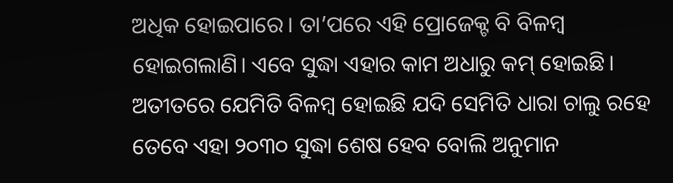ଅଧିକ ହୋଇପାରେ। ତା’ପରେ ଏହି ପ୍ରୋଜେକ୍ଟ ବି ବିଳମ୍ବ ହୋଇଗଲାଣି। ଏବେ ସୁଦ୍ଧା ଏହାର କାମ ଅଧାରୁ କମ୍‌ ହୋଇଛି। ଅତୀତରେ ଯେମିତି ବିଳମ୍ବ ହୋଇଛି ଯଦି ସେମିତି ଧାରା ଚାଲୁ ରହେ ତେବେ ଏହା ୨୦୩୦ ସୁଦ୍ଧା ଶେଷ ହେବ ବୋଲି ଅନୁମାନ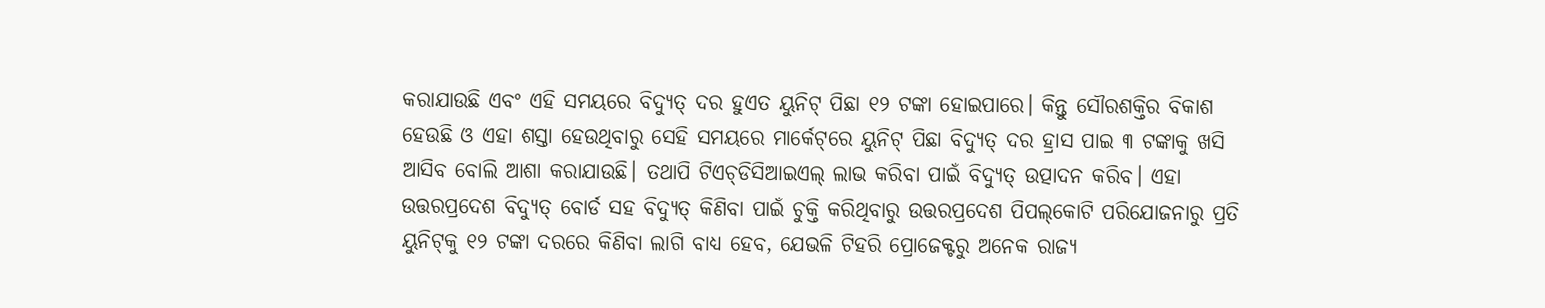କରାଯାଉଛି ଏବଂ ଏହି ସମୟରେ ବିଦ୍ୟୁତ୍‌ ଦର ହୁଏତ ୟୁନିଟ୍‌ ପିଛା ୧୨ ଟଙ୍କା ହୋଇପାରେ। କିନ୍ତୁ ସୌରଶକ୍ତିର ବିକାଶ ହେଉଛି ଓ ଏହା ଶସ୍ତା ହେଉଥିବାରୁ ସେହି ସମୟରେ ମାର୍କେଟ୍‌ରେ ୟୁନିଟ୍‌ ପିଛା ବିଦ୍ୟୁତ୍‌ ଦର ହ୍ରାସ ପାଇ ୩ ଟଙ୍କାକୁ ଖସି ଆସିବ ବୋଲି ଆଶା କରାଯାଉଛି। ତଥାପି ଟିଏଚ୍‌ଡିସିଆଇଏଲ୍‌ ଲାଭ କରିବା ପାଇଁ ବିଦ୍ୟୁତ୍‌ ଉତ୍ପାଦନ କରିବ। ଏହା ଉତ୍ତରପ୍ରଦେଶ ବିଦ୍ୟୁତ୍‌ ବୋର୍ଡ ସହ ବିଦ୍ୟୁତ୍‌ କିଣିବା ପାଇଁ ଚୁକ୍ତି କରିଥିବାରୁ ଉତ୍ତରପ୍ରଦେଶ ପିପଲ୍‌କୋଟି ପରିଯୋଜନାରୁ ପ୍ରତି ୟୁନିଟ୍‌କୁ ୧୨ ଟଙ୍କା ଦରରେ କିଣିବା ଲାଗି ବାଧ୍ୟ ହେବ, ଯେଭଳି ଟିହରି ପ୍ରୋଜେକ୍ଟରୁ ଅନେକ ରାଜ୍ୟ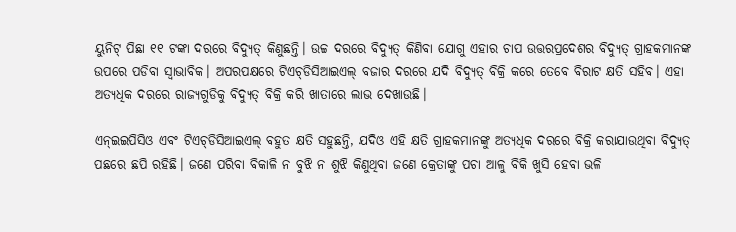ୟୁନିଟ୍‌ ପିଛା ୧୧ ଟଙ୍କା ଦରରେ ବିଦ୍ୟୁତ୍‌ କିଣୁଛନ୍ତି। ଉଚ୍ଚ ଦରରେ ବିଦ୍ୟୁତ୍‌ କିଣିବା ଯୋଗୁ ଏହାର ଚାପ ଉତ୍ତରପ୍ରଦେଶର ବିଦ୍ୟୁତ୍‌ ଗ୍ରାହକମାନଙ୍କ ଉପରେ ପଡିବା ସ୍ବାଭାବିକ। ଅପରପକ୍ଷରେ ଟିଏଚ୍‌ଡିସିଆଇଏଲ୍‌ ବଜାର ଦରରେ ଯଦି ବିଦ୍ୟୁତ୍‌ ବିକ୍ରି କରେ ତେବେ ବିରାଟ କ୍ଷତି ସହିବ। ଏହା ଅତ୍ୟଧିକ ଦରରେ ରାଜ୍ୟଗୁଡିକୁ ବିଦ୍ୟୁତ୍‌ ବିକ୍ରି କରି ଖାତାରେ ଲାଭ ଦେଖାଉଛି।

ଏନ୍‌ଇଇପିସିଓ ଏବଂ ଟିଏଚ୍‌ଡିସିଆଇଏଲ୍‌ ବହୁତ କ୍ଷତି ସହୁଛନ୍ତି, ଯଦିଓ ଏହି କ୍ଷତି ଗ୍ରାହକମାନଙ୍କୁ ଅତ୍ୟଧିକ ଦରରେ ବିକ୍ରି କରାଯାଉଥିବା ବିଦ୍ୟୁତ୍‌ ପଛରେ ଛପି ରହିଛି। ଜଣେ ପରିବା ବିକାଳି ନ ବୁଝି ନ ଶୁଝି କିଣୁଥିବା ଜଣେ କ୍ରେତାଙ୍କୁ ପଚା ଆଳୁ ବିକି ଖୁସି ହେବା ଭଳି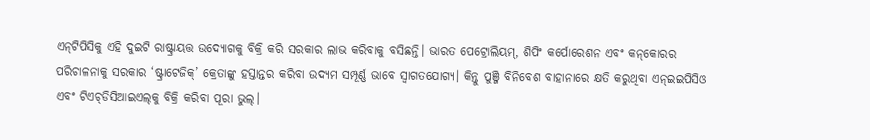ଏନ୍‌ଟିପିସିକୁ ଏହି ଦୁଇଟି ରାଷ୍ଟ୍ରାୟତ୍ତ ଉଦ୍ୟୋଗକୁ ବିକ୍ରି କରି ସରକାର ଲାଭ କରିବାକୁ ବସିଛନ୍ତି। ଭାରତ ପେଟ୍ରୋଲିୟମ୍‌, ଶିପିଂ କର୍ପୋରେଶନ ଏବଂ କନ୍‌କୋରର ପରିଚାଳନାକୁ ସରକାର ‘ଷ୍ଟ୍ରାଟେଜିକ୍‌’ କ୍ରେତାଙ୍କୁ ହସ୍ତାନ୍ତର କରିବା ଉଦ୍ୟମ ସମ୍ପୂର୍ଣ୍ଣ ଭାବେ ସ୍ବାଗତଯୋଗ୍ୟ। କିନ୍ତୁ ପୁଞ୍ଜି ବିନିବେଶ ବାହାନାରେ କ୍ଷତି କରୁଥିବା ଏନ୍‌ଇଇପିସିଓ ଏବଂ ଟିଏଚ୍‌ଡିସିଆଇଏଲ୍‌କୁ ବିକ୍ରି କରିବା ପୂରା ଭୁଲ୍‌।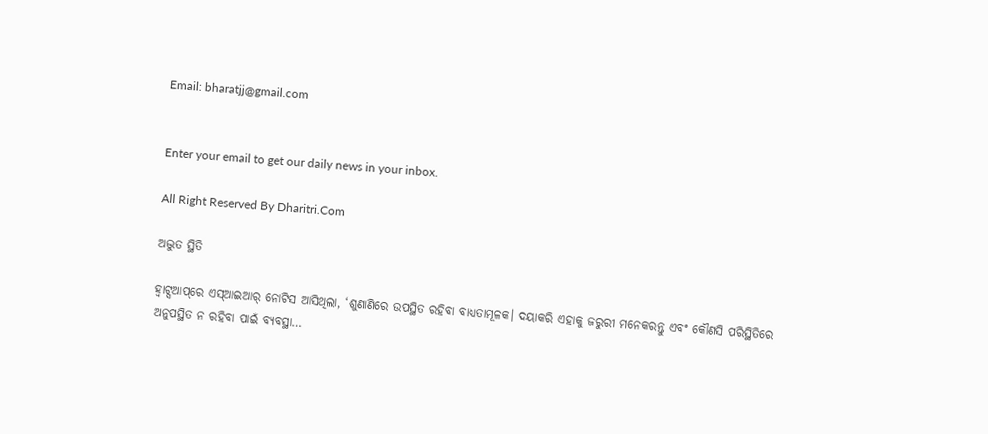Email: bharatjj@gmail.com


Enter your email to get our daily news in your inbox.

All Right Reserved By Dharitri.Com

ଅଦ୍ଭୁତ ସ୍ଥିତି

ହ୍ୱାଟ୍ସଆପ୍‌ରେ ଏସ୍‌ଆଇଆର୍‌ ନୋଟିସ ଆସିଥିଲା, ‘ଶୁଣାଣିରେ ଉପସ୍ଥିତ ରହିବା ବାଧ୍ୟତାମୂଳକ। ଦୟାକରି ଏହାକୁ ଜରୁରୀ ମନେକରନ୍ତୁ ଏବଂ କୌଣସି ପରିସ୍ଥିତିରେ ଅନୁପସ୍ଥିତ ନ ରହିବା ପାଇଁ ବ୍ୟବସ୍ଥା…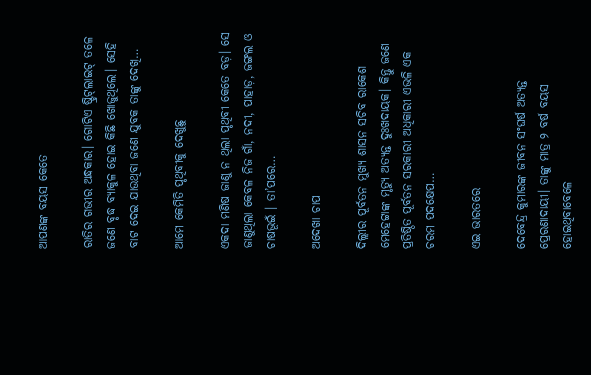ଆପଣଙ୍କ ବୟସ କେତେ

ରାତିର ଗଭୀର ଅନ୍ଧକାର। ଗୋଟିଏ ଷ୍ଟ୍ରିଟ୍‌ଲାଇଟ୍‌ ତଳେ ଜଣେ ବୃଦ୍ଧ ବ୍ୟାକୁଳ ହୋଇ କିଛି ଖୋଜୁଥିଲେ। ସେହି ବାଟ ଦେଇ ଯାଉଥିବା ଜଣେ ଯୁବକ ତାଙ୍କୁ ଦେଖି…

ଆମେ କେମିତି ପୃଥିବୀକୁ ଦେଖୁଛୁ

ଏକଦା ମଣିଷ ଜାଣୁ ନ ଥିଲା ପୃଥିବୀ କେତେ ବଡ଼। ସେ ଜାଣୁଥିଲା କେବଳ ନିଜ ଗାଁ, ନଦୀ, ପାହାଡ଼, ଜଙ୍ଗଲ ଓ ଚାଷଭୂଇଁ । ତା’ପରେ…

ଅଦେଖା ଚାପ

ଦିଲ୍ଲୀର ପୂର୍ବତନ ମୁଖ୍ୟ ଶାସନ ସଚିବ ରାକେଶ ମେହେଟ୍ଟାଙ୍କ ମୃତ୍ୟୁ ଅତ୍ୟନ୍ତ ଦୁଃଖଦାୟକ। କିନ୍ତୁ ଜଣେ ପ୍ରତିଷ୍ଠିତ ପୂର୍ବତନ ସରକାରୀ ଅଧିକାରୀ ଏଭଳି ଏକ ଚରମ ପଦକ୍ଷେପ…

ଏଇ ଭାରତରେ

ଦେବେନ୍ଦ୍ର କୁମାରଙ୍କ ଜୀବନ ସଂଘର୍ଷ ଅତ୍ୟନ୍ତ ପ୍ରେରଣାଦାୟୀ। ତାଙ୍କୁ ମାତ୍ର ୨ ବର୍ଷ ବୟସ ହୋଇଥିବାବେଳେ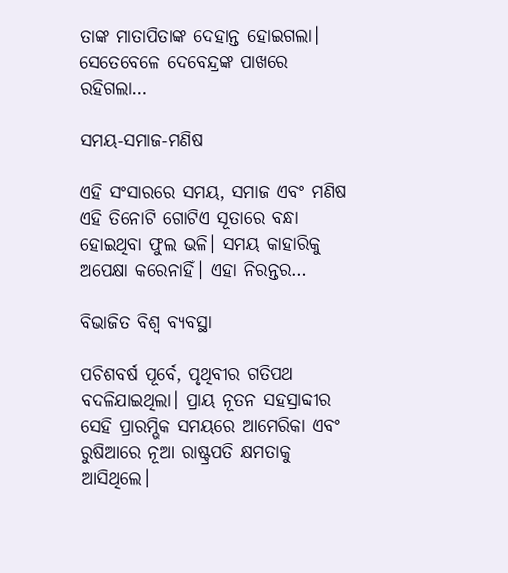ତାଙ୍କ ମାତାପିତାଙ୍କ ଦେହାନ୍ତ ହୋଇଗଲା। ସେତେବେଳେ ଦେବେନ୍ଦ୍ରଙ୍କ ପାଖରେ ରହିଗଲା…

ସମୟ-ସମାଜ-ମଣିଷ

ଏହି ସଂସାରରେ ସମୟ, ସମାଜ ଏବଂ ମଣିଷ ଏହି ତିନୋଟି ଗୋଟିଏ ସୂତାରେ ବନ୍ଧା ହୋଇଥିବା ଫୁଲ ଭଳି। ସମୟ କାହାରିକୁ ଅପେକ୍ଷା କରେନାହିଁ। ଏହା ନିରନ୍ତର…

ବିଭାଜିତ ବିଶ୍ୱ ବ୍ୟବସ୍ଥା

ପଚିଶବର୍ଷ ପୂର୍ବେ, ପୃଥିବୀର ଗତିପଥ ବଦଳିଯାଇଥିଲା। ପ୍ରାୟ ନୂତନ ସହସ୍ରାବ୍ଦୀର ସେହି ପ୍ରାରମ୍ଭିକ ସମୟରେ ଆମେରିକା ଏବଂ ରୁଷିଆରେ ନୂଆ ରାଷ୍ଟ୍ରପତି କ୍ଷମତାକୁ ଆସିଥିଲେ।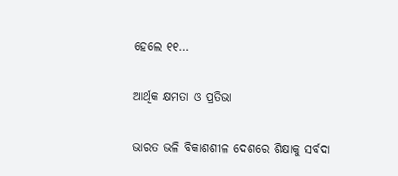ହେଲେ ୧୧…

ଆର୍ଥିକ କ୍ଷମତା ଓ ପ୍ରତିଭା

ଭାରତ ଭଳି ବିକାଶଶୀଳ ଦେଶରେ ଶିକ୍ଷାକୁ ସର୍ବଦା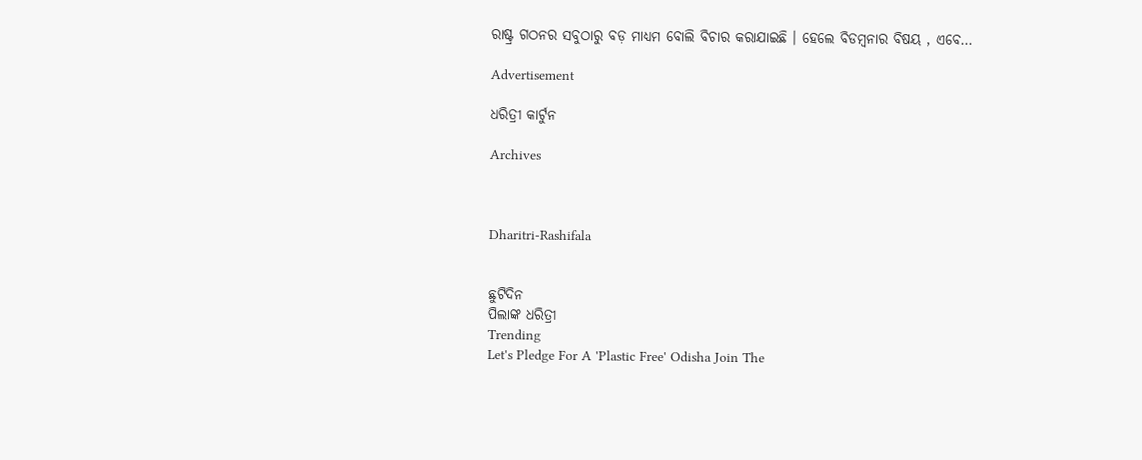ରାଷ୍ଟ୍ର ଗଠନର ସବୁଠାରୁ ବଡ଼ ମାଧ୍ୟମ ବୋଲି ବିଚାର କରାଯାଇଛି । ହେଲେ ବିଡମ୍ବନାର ବିଷୟ , ଏବେ…

Advertisement

ଧରିତ୍ରୀ କାର୍ଟୁନ

Archives



Dharitri-Rashifala


ଛୁଟିଦିନ
ପିଲାଙ୍କ ଧରିତ୍ରୀ
Trending
Let's Pledge For A 'Plastic Free' Odisha Join The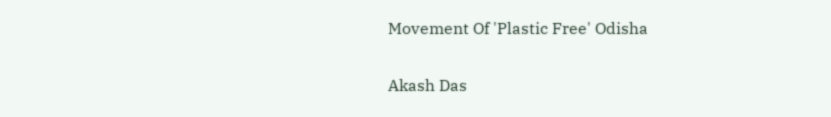Movement Of 'Plastic Free' Odisha

Akash Das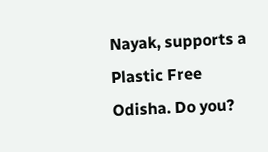Nayak, supports a Plastic Free Odisha. Do you?